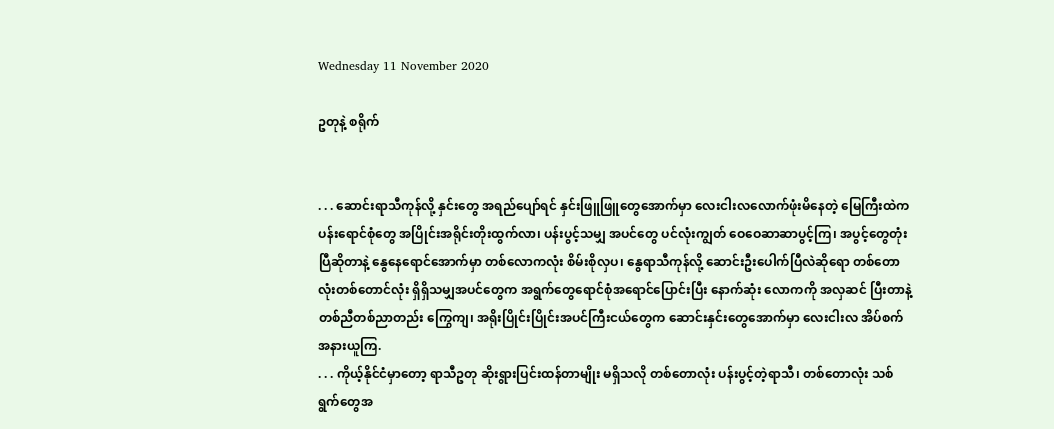Wednesday 11 November 2020

ဥတုနဲ့ စရိုက်


. . . ဆောင်းရာသီကုန်လို့ နှင်းတွေ အရည်ပျော်ရင် နှင်းဖြူဖြူတွေအောက်မှာ လေးငါးလလောက်ဖုံးမိနေတဲ့ မြေကြီးထဲက ပန်းရောင်စုံတွေ အပြိုင်းအရိုင်းတိုးထွက်လာ၊ ပန်းပွင့်သမျှ အပင်တွေ ပင်လုံးကျွတ် ဝေဝေဆာဆာပွင့်ကြ၊ အပွင့်တွေတုံးပြီဆိုတာနဲ့ နွေနေရောင်အောက်မှာ တစ်လောကလုံး စိမ်းစိုလှပ၊ နွေရာသီကုန်လို့ ဆောင်းဦးပေါက်ပြီလဲဆိုရော တစ်တောလုံးတစ်တောင်လုံး ရှိရှိသမျှအပင်တွေက အရွက်တွေရောင်စုံအရောင်ပြောင်းပြီး နောက်ဆုံး လောကကို အလှဆင် ပြီးတာနဲ့ တစ်ညီတစ်ညာတည်း ကြွေကျ၊ အရိုးပြိုင်းပြိုင်းအပင်ကြီးငယ်တွေက ဆောင်းနှင်းတွေအောက်မှာ လေးငါးလ အိပ်စက်အနားယူကြ.
. . . ကိုယ့်နိုင်ငံမှာတော့ ရာသီဥတု ဆိုးရွားပြင်းထန်တာမျိုး မရှိသလို တစ်တောလုံး ပန်းပွင့်တဲ့ရာသီ၊ တစ်တောလုံး သစ်ရွက်တွေအ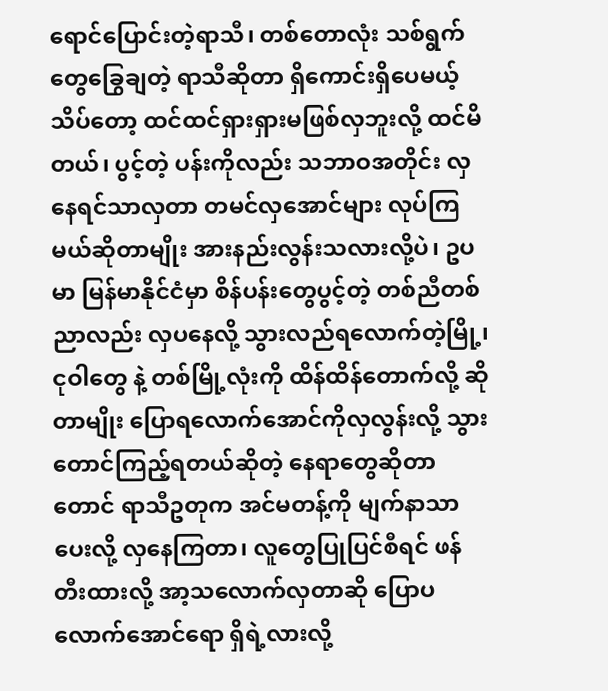ရောင်ပြောင်းတဲ့ရာသီ၊ တစ်တောလုံး သစ်ရွက်တွေခြွေချတဲ့ ရာသီဆိုတာ ရှိကောင်းရှိပေမယ့် သိပ်တော့ ထင်ထင်ရှားရှားမဖြစ်လှဘူးလို့ ထင်မိတယ်၊ ပွင့်တဲ့ ပန်းကိုလည်း သဘာဝအတိုင်း လှနေရင်သာလှတာ တမင်လှအောင်များ လုပ်ကြမယ်ဆိုတာမျိုး အားနည်းလွန်းသလားလို့ပဲ၊ ဥပမာ မြန်မာနိုင်ငံမှာ စိန်ပန်းတွေပွင့်တဲ့ တစ်ညီတစ်ညာလည်း လှပနေလို့ သွားလည်ရလောက်တဲ့မြို့၊ ငုဝါတွေ နဲ့ တစ်မြို့လုံးကို ထိန်ထိန်တောက်လို့ ဆိုတာမျိုး ပြောရလောက်အောင်ကိုလှလွန်းလို့ သွားတောင်ကြည့်ရတယ်ဆိုတဲ့ နေရာတွေဆိုတာတောင် ရာသီဥတုက အင်မတန့်ကို မျက်နာသာပေးလို့ လှနေကြတာ၊ လူတွေပြုပြင်စီရင် ဖန်တီးထားလို့ အာ့သလောက်လှတာဆို ပြောပလောက်အောင်ရော ရှိရဲ့လားလို့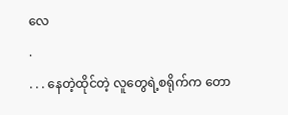လေ
.
. . . နေတဲ့ထိုင်တဲ့ လူတွေရဲ့စရိုက်က တော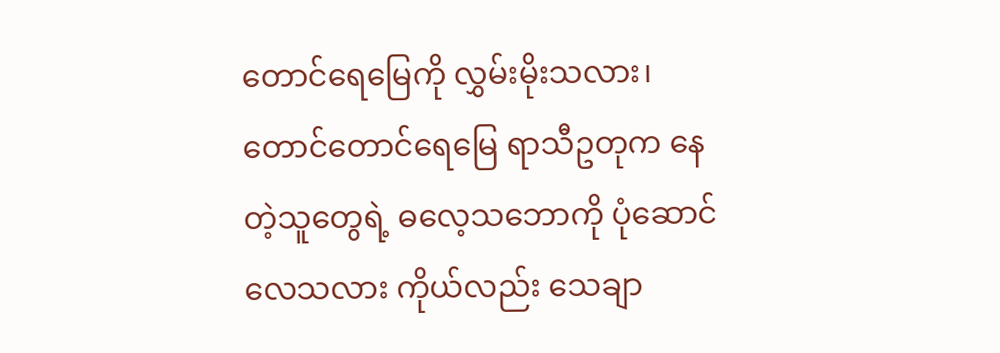တောင်ရေမြေကို လွှမ်းမိုးသလား၊ တောင်တောင်ရေမြေ ရာသီဥတုက နေတဲ့သူတွေရဲ့ ဓလေ့သဘောကို ပုံဆောင်လေသလား ကိုယ်လည်း သေချာ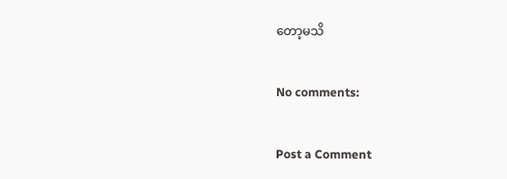တော့မသိ

No comments:

Post a Comment